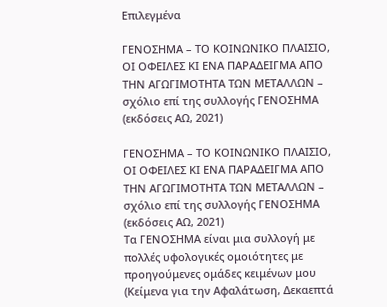Επιλεγμένα

ΓΕΝΟΣΗΜΑ – ΤΟ ΚΟΙΝΩΝΙΚΟ ΠΛΑΙΣΙΟ, ΟΙ ΟΦΕΙΛΕΣ ΚΙ ΕΝΑ ΠΑΡΑΔΕΙΓΜΑ ΑΠΟ ΤΗΝ ΑΓΩΓΙΜΟΤΗΤΑ ΤΩΝ ΜΕΤΑΛΛΩΝ – σχόλιο επί της συλλογής ΓΕΝΟΣΗΜΑ (εκδόσεις ΑΩ, 2021)

ΓΕΝΟΣΗΜΑ – ΤΟ ΚΟΙΝΩΝΙΚΟ ΠΛΑΙΣΙΟ, ΟΙ ΟΦΕΙΛΕΣ ΚΙ ΕΝΑ ΠΑΡΑΔΕΙΓΜΑ ΑΠΟ ΤΗΝ ΑΓΩΓΙΜΟΤΗΤΑ ΤΩΝ ΜΕΤΑΛΛΩΝ – σχόλιο επί της συλλογής ΓΕΝΟΣΗΜΑ (εκδόσεις ΑΩ, 2021)
Τα ΓΕΝΟΣΗΜΑ είναι μια συλλογή με πολλές υφολογικές ομοιότητες με προηγούμενες ομάδες κειμένων μου (Κείμενα για την Αφαλάτωση, Δεκαεπτά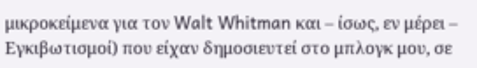μικροκείμενα για τον Walt Whitman και – ίσως, εν μέρει – Εγκιβωτισμοί) που είχαν δημοσιευτεί στο μπλογκ μου, σε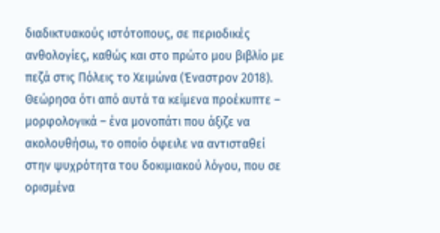διαδικτυακούς ιστότοπους, σε περιοδικές ανθολογίες, καθώς και στο πρώτο μου βιβλίο με πεζά στις Πόλεις το Χειμώνα (Έναστρον 2018). Θεώρησα ότι από αυτά τα κείμενα προέκυπτε – μορφολογικά – ένα μονοπάτι που άξιζε να ακολουθήσω, το οποίο όφειλε να αντισταθεί στην ψυχρότητα του δοκιμιακού λόγου, που σε ορισμένα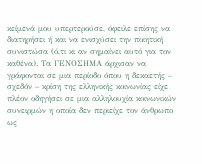κείμενά μου υπερτερούσε, όφειλε επίσης να διατηρήσει ή και να ενισχύσει την ποιητική συνιστώσα (ό,τι κι αν σημαίνει αυτό για τον καθένα). Τα ΓΕΝΟΣΗΜΑ άρχισαν να γράφονται σε μια περίοδο όπου η δεκαετής – σχεδόν – κρίση της ελληνικής κοινωνίας είχε πλέον οδηγήσει σε μια αλληλουχία κοινωνικών συνειρμών η οποία δεν περιείχε τον άνθρωπο ως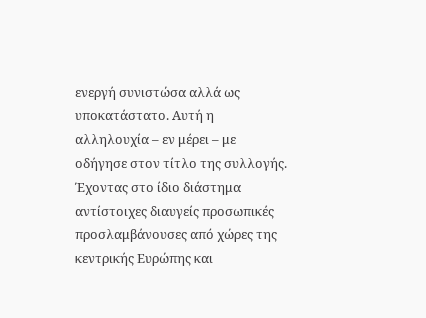ενεργή συνιστώσα αλλά ως υποκατάστατο. Αυτή η αλληλουχία – εν μέρει – με οδήγησε στον τίτλο της συλλογής. Έχοντας στο ίδιο διάστημα αντίστοιχες διαυγείς προσωπικές προσλαμβάνουσες από χώρες της κεντρικής Ευρώπης και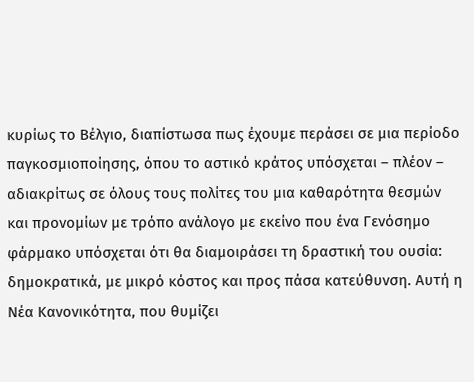κυρίως το Βέλγιο, διαπίστωσα πως έχουμε περάσει σε μια περίοδο παγκοσμιοποίησης, όπου το αστικό κράτος υπόσχεται – πλέον – αδιακρίτως σε όλους τους πολίτες του μια καθαρότητα θεσμών και προνομίων με τρόπο ανάλογο με εκείνο που ένα Γενόσημο φάρμακο υπόσχεται ότι θα διαμοιράσει τη δραστική του ουσία: δημοκρατικά, με μικρό κόστος και προς πάσα κατεύθυνση. Αυτή η Νέα Κανονικότητα, που θυμίζει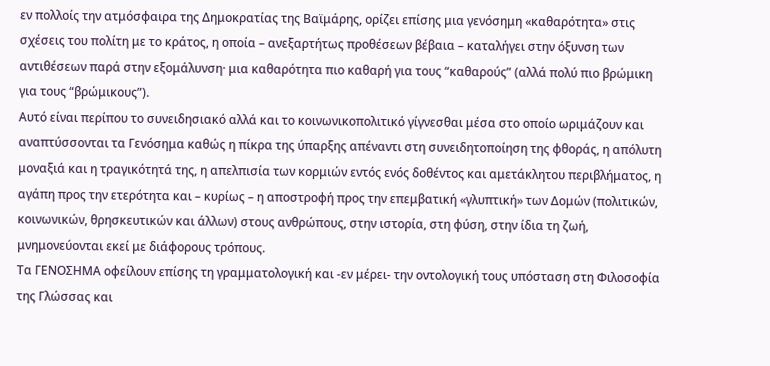εν πολλοίς την ατμόσφαιρα της Δημοκρατίας της Βαϊμάρης, ορίζει επίσης μια γενόσημη «καθαρότητα» στις σχέσεις του πολίτη με το κράτος, η οποία – ανεξαρτήτως προθέσεων βέβαια – καταλήγει στην όξυνση των αντιθέσεων παρά στην εξομάλυνση· μια καθαρότητα πιο καθαρή για τους “καθαρούς” (αλλά πολύ πιο βρώμικη για τους “βρώμικους”).
Αυτό είναι περίπου το συνειδησιακό αλλά και το κοινωνικοπολιτικό γίγνεσθαι μέσα στο οποίο ωριμάζουν και αναπτύσσονται τα Γενόσημα καθώς η πίκρα της ύπαρξης απέναντι στη συνειδητοποίηση της φθοράς, η απόλυτη μοναξιά και η τραγικότητά της, η απελπισία των κορμιών εντός ενός δοθέντος και αμετάκλητου περιβλήματος, η αγάπη προς την ετερότητα και – κυρίως – η αποστροφή προς την επεμβατική «γλυπτική» των Δομών (πολιτικών, κοινωνικών, θρησκευτικών και άλλων) στους ανθρώπους, στην ιστορία, στη φύση, στην ίδια τη ζωή, μνημονεύονται εκεί με διάφορους τρόπους.
Τα ΓΕΝΟΣΗΜΑ οφείλουν επίσης τη γραμματολογική και -εν μέρει- την οντολογική τους υπόσταση στη Φιλοσοφία της Γλώσσας και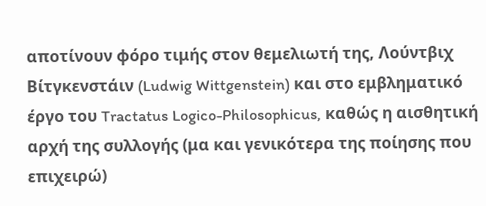αποτίνουν φόρο τιμής στον θεμελιωτή της, Λούντβιχ Βίτγκενστάιν (Ludwig Wittgenstein) και στο εμβληματικό έργο του Tractatus Logico-Philosophicus, καθώς η αισθητική αρχή της συλλογής (μα και γενικότερα της ποίησης που επιχειρώ)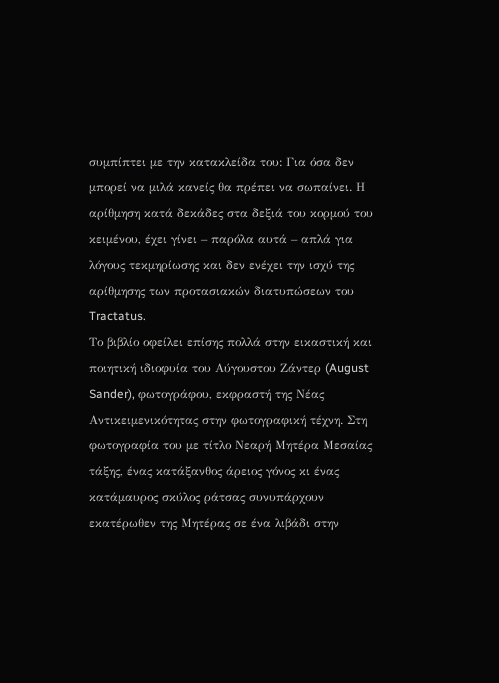συμπίπτει με την κατακλείδα του: Για όσα δεν μπορεί να μιλά κανείς θα πρέπει να σωπαίνει. Η αρίθμηση κατά δεκάδες στα δεξιά του κορμού του κειμένου, έχει γίνει – παρόλα αυτά – απλά για λόγους τεκμηρίωσης και δεν ενέχει την ισχύ της αρίθμησης των προτασιακών διατυπώσεων του Tractatus.
Το βιβλίο οφείλει επίσης πολλά στην εικαστική και ποιητική ιδιοφυία του Αύγουστου Ζάντερ (August Sander), φωτογράφου, εκφραστή της Νέας Αντικειμενικότητας στην φωτογραφική τέχνη. Στη φωτογραφία του με τίτλο Νεαρή Μητέρα Μεσαίας τάξης, ένας κατάξανθος άρειος γόνος κι ένας κατάμαυρος σκύλος ράτσας συνυπάρχουν εκατέρωθεν της Μητέρας σε ένα λιβάδι στην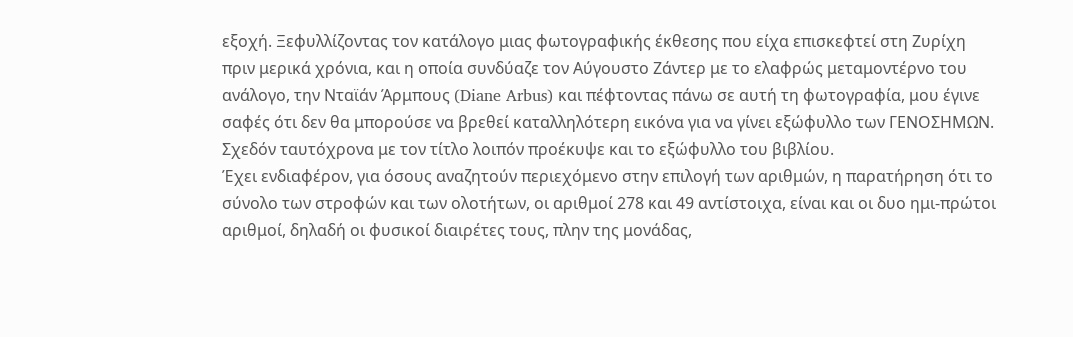εξοχή. Ξεφυλλίζοντας τον κατάλογο μιας φωτογραφικής έκθεσης που είχα επισκεφτεί στη Ζυρίχη πριν μερικά χρόνια, και η οποία συνδύαζε τον Αύγουστο Ζάντερ με το ελαφρώς μεταμοντέρνο του ανάλογο, την Νταϊάν Άρμπους (Diane Arbus) και πέφτοντας πάνω σε αυτή τη φωτογραφία, μου έγινε σαφές ότι δεν θα μπορούσε να βρεθεί καταλληλότερη εικόνα για να γίνει εξώφυλλο των ΓΕΝΟΣΗΜΩΝ. Σχεδόν ταυτόχρονα με τον τίτλο λοιπόν προέκυψε και το εξώφυλλο του βιβλίου.
Έχει ενδιαφέρον, για όσους αναζητούν περιεχόμενο στην επιλογή των αριθμών, η παρατήρηση ότι το σύνολο των στροφών και των ολοτήτων, οι αριθμοί 278 και 49 αντίστοιχα, είναι και οι δυο ημι-πρώτοι αριθμοί, δηλαδή οι φυσικοί διαιρέτες τους, πλην της μονάδας,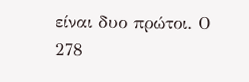είναι δυο πρώτοι. Ο 278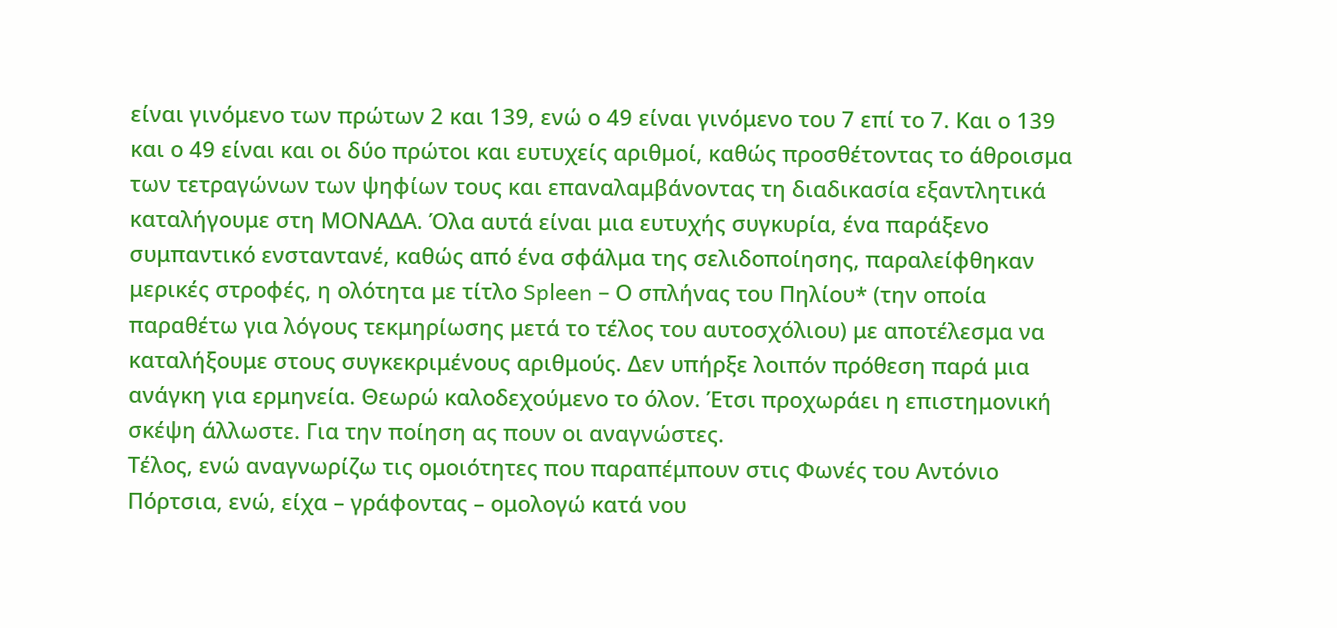είναι γινόμενο των πρώτων 2 και 139, ενώ ο 49 είναι γινόμενο του 7 επί το 7. Και ο 139 και ο 49 είναι και οι δύο πρώτοι και ευτυχείς αριθμοί, καθώς προσθέτοντας το άθροισμα των τετραγώνων των ψηφίων τους και επαναλαμβάνοντας τη διαδικασία εξαντλητικά καταλήγουμε στη ΜΟΝΑΔΑ. Όλα αυτά είναι μια ευτυχής συγκυρία, ένα παράξενο συμπαντικό ενσταντανέ, καθώς από ένα σφάλμα της σελιδοποίησης, παραλείφθηκαν μερικές στροφές, η ολότητα με τίτλο Spleen – Ο σπλήνας του Πηλίου* (την οποία παραθέτω για λόγους τεκμηρίωσης μετά το τέλος του αυτοσχόλιου) με αποτέλεσμα να καταλήξουμε στους συγκεκριμένους αριθμούς. Δεν υπήρξε λοιπόν πρόθεση παρά μια ανάγκη για ερμηνεία. Θεωρώ καλοδεχούμενο το όλον. Έτσι προχωράει η επιστημονική σκέψη άλλωστε. Για την ποίηση ας πουν οι αναγνώστες.
Τέλος, ενώ αναγνωρίζω τις ομοιότητες που παραπέμπουν στις Φωνές του Αντόνιο Πόρτσια, ενώ, είχα – γράφοντας – ομολογώ κατά νου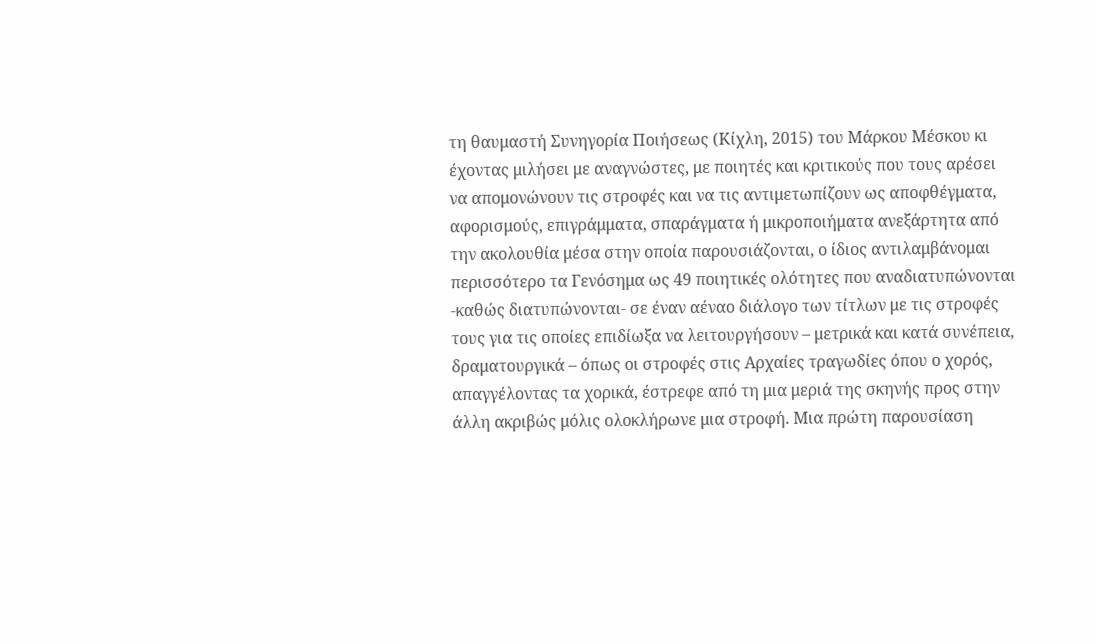τη θαυμαστή Συνηγορία Ποιήσεως (Κίχλη, 2015) του Μάρκου Μέσκου κι έχοντας μιλήσει με αναγνώστες, με ποιητές και κριτικούς που τους αρέσει να απομονώνουν τις στροφές και να τις αντιμετωπίζουν ως αποφθέγματα, αφορισμούς, επιγράμματα, σπαράγματα ή μικροποιήματα ανεξάρτητα από την ακολουθία μέσα στην οποία παρουσιάζονται, ο ίδιος αντιλαμβάνομαι περισσότερο τα Γενόσημα ως 49 ποιητικές ολότητες που αναδιατυπώνονται -καθώς διατυπώνονται- σε έναν αέναο διάλογο των τίτλων με τις στροφές τους για τις οποίες επιδίωξα να λειτουργήσουν – μετρικά και κατά συνέπεια, δραματουργικά – όπως οι στροφές στις Αρχαίες τραγωδίες όπου ο χορός, απαγγέλοντας τα χορικά, έστρεφε από τη μια μεριά της σκηνής προς στην άλλη ακριβώς μόλις ολοκλήρωνε μια στροφή. Μια πρώτη παρουσίαση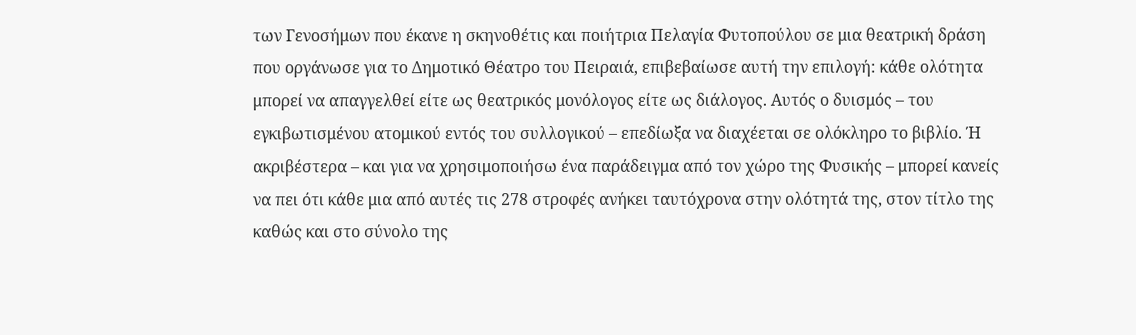των Γενοσήμων που έκανε η σκηνοθέτις και ποιήτρια Πελαγία Φυτοπούλου σε μια θεατρική δράση που οργάνωσε για το Δημοτικό Θέατρο του Πειραιά, επιβεβαίωσε αυτή την επιλογή: κάθε ολότητα μπορεί να απαγγελθεί είτε ως θεατρικός μονόλογος είτε ως διάλογος. Αυτός ο δυισμός – του εγκιβωτισμένου ατομικού εντός του συλλογικού – επεδίωξα να διαχέεται σε ολόκληρο το βιβλίο. Ή ακριβέστερα – και για να χρησιμοποιήσω ένα παράδειγμα από τον χώρο της Φυσικής – μπορεί κανείς να πει ότι κάθε μια από αυτές τις 278 στροφές ανήκει ταυτόχρονα στην ολότητά της, στον τίτλο της καθώς και στο σύνολο της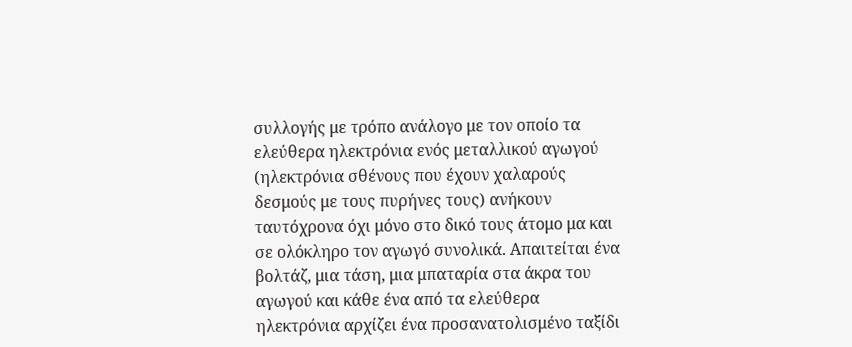συλλογής με τρόπο ανάλογο με τον οποίο τα ελεύθερα ηλεκτρόνια ενός μεταλλικού αγωγού (ηλεκτρόνια σθένους που έχουν χαλαρούς δεσμούς με τους πυρήνες τους) ανήκουν ταυτόχρονα όχι μόνο στο δικό τους άτομο μα και σε ολόκληρο τον αγωγό συνολικά. Απαιτείται ένα βολτάζ, μια τάση, μια μπαταρία στα άκρα του αγωγού και κάθε ένα από τα ελεύθερα ηλεκτρόνια αρχίζει ένα προσανατολισμένο ταξίδι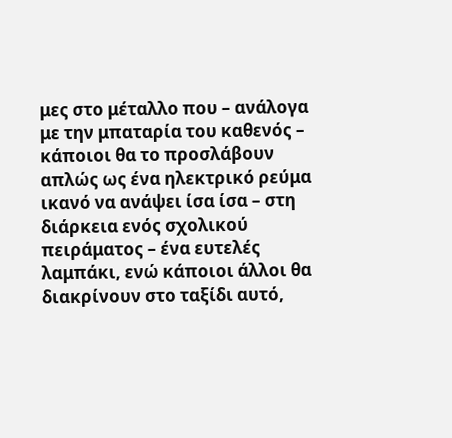μες στο μέταλλο που – ανάλογα με την μπαταρία του καθενός – κάποιοι θα το προσλάβουν απλώς ως ένα ηλεκτρικό ρεύμα ικανό να ανάψει ίσα ίσα – στη διάρκεια ενός σχολικού πειράματος – ένα ευτελές λαμπάκι, ενώ κάποιοι άλλοι θα διακρίνουν στο ταξίδι αυτό,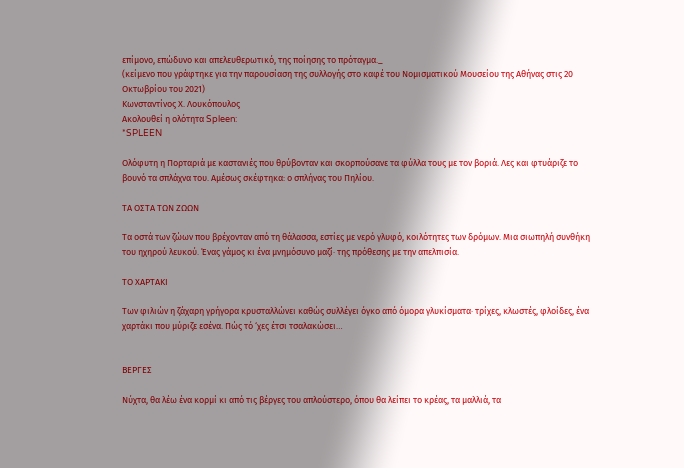επίμονο, επώδυνο και απελευθερωτικό, της ποίησης το πρόταγμα._
(κείμενο που γράφτηκε για την παρουσίαση της συλλογής στο καφέ του Νομισματικού Μουσείου της Αθήνας στις 20 Οκτωβρίου του 2021)
Κωνσταντίνος Χ. Λουκόπουλος
Ακολουθεί η ολότητα Spleen:
*SPLEEN

Ολόφυτη η Πορταριά με καστανιές που θρύβονταν και σκορπούσανε τα φύλλα τους με τον βοριά. Λες και φτυάριζε το βουνό τα σπλάχνα του. Αμέσως σκέφτηκα: ο σπλήνας του Πηλίου.

ΤΑ ΟΣΤΑ ΤΩΝ ΖΩΩΝ

Τα οστά των ζώων που βρέχονταν από τη θάλασσα, εστίες με νερό γλυφό, κοιλότητες των δρόμων. Μια σιωπηλή συνθήκη του ηχηρού λευκού. Ένας γάμος κι ένα μνημόσυνο μαζί· της πρόθεσης με την απελπισία.

ΤΟ ΧΑΡΤΑΚΙ

Των φιλιών η ζάχαρη γρήγορα κρυσταλλώνει καθώς συλλέγει όγκο από όμορα γλυκίσματα· τρίχες, κλωστές, φλοίδες, ένα χαρτάκι που μύριζε εσένα. Πώς τό ‘χες έτσι τσαλακώσει…


ΒΕΡΓΕΣ

Νύχτα, θα λέω ένα κορμί κι από τις βέργες του απλούστερο, όπου θα λείπει το κρέας, τα μαλλιά, τα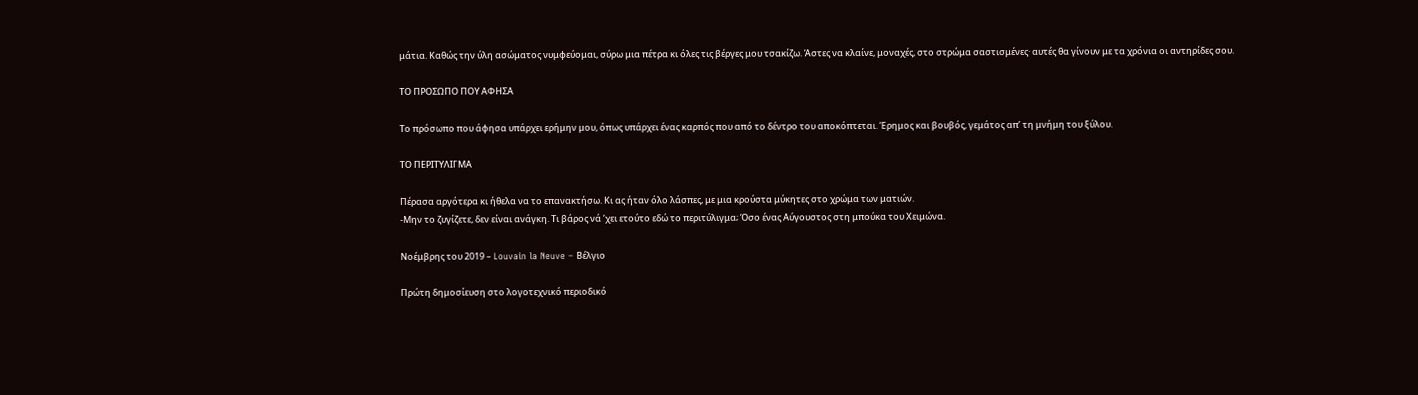μάτια. Καθώς την ύλη ασώματος νυμφεύομαι, σύρω μια πέτρα κι όλες τις βέργες μου τσακίζω. Άστες να κλαίνε, μοναχές, στο στρώμα σαστισμένες· αυτές θα γίνουν με τα χρόνια οι αντηρίδες σου.

ΤΟ ΠΡΟΣΩΠΟ ΠΟΥ ΑΦΗΣΑ

Το πρόσωπο που άφησα υπάρχει ερήμην μου, όπως υπάρχει ένας καρπός που από το δέντρο του αποκόπτεται. Έρημος και βουβός, γεμάτος απ’ τη μνήμη του ξύλου.

ΤΟ ΠΕΡΙΤΥΛΙΓΜΑ

Πέρασα αργότερα κι ήθελα να το επανακτήσω. Κι ας ήταν όλο λάσπες, με μια κρούστα μύκητες στο χρώμα των ματιών.
-Μην το ζυγίζετε, δεν είναι ανάγκη. Τι βάρος νά ’χει ετούτο εδώ το περιτύλιγμα; Όσο ένας Αύγουστος στη μπούκα του Χειμώνα.

Νοέμβρης του 2019 – Louvain la Neuve – Βέλγιο

Πρώτη δημοσίευση στο λογοτεχνικό περιοδικό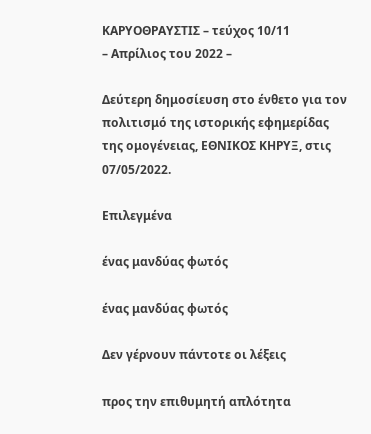ΚΑΡΥΟΘΡΑΥΣΤΙΣ – τεύχος 10/11
– Απρίλιος του 2022 –

Δεύτερη δημοσίευση στο ένθετο για τον πολιτισμό της ιστορικής εφημερίδας της ομογένειας, ΕΘΝΙΚΟΣ ΚΗΡΥΞ, στις 07/05/2022.

Επιλεγμένα

ένας μανδύας φωτός

ένας μανδύας φωτός

Δεν γέρνουν πάντοτε οι λέξεις

προς την επιθυμητή απλότητα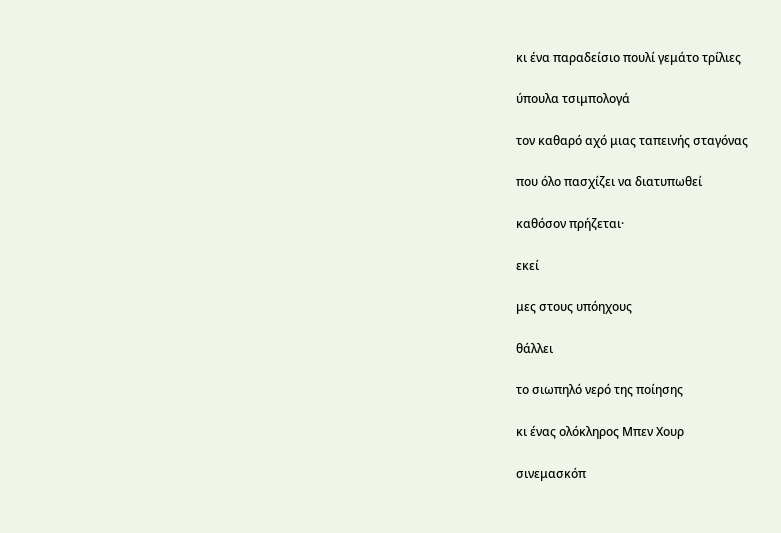κι ένα παραδείσιο πουλί γεμάτο τρίλιες

ύπουλα τσιμπολογά

τον καθαρό αχό μιας ταπεινής σταγόνας

που όλο πασχίζει να διατυπωθεί

καθόσον πρήζεται·

εκεί

μες στους υπόηχους

θάλλει

το σιωπηλό νερό της ποίησης

κι ένας ολόκληρος Μπεν Χουρ

σινεμασκόπ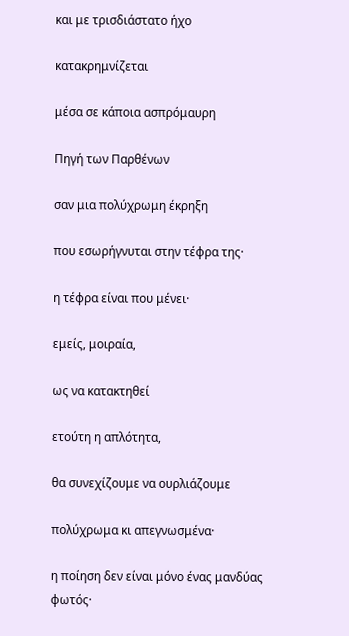και με τρισδιάστατο ήχο

κατακρημνίζεται

μέσα σε κάποια ασπρόμαυρη

Πηγή των Παρθένων

σαν μια πολύχρωμη έκρηξη

που εσωρήγνυται στην τέφρα της·

η τέφρα είναι που μένει·

εμείς, μοιραία,

ως να κατακτηθεί

ετούτη η απλότητα,

θα συνεχίζουμε να ουρλιάζουμε

πολύχρωμα κι απεγνωσμένα·

η ποίηση δεν είναι μόνο ένας μανδύας φωτός·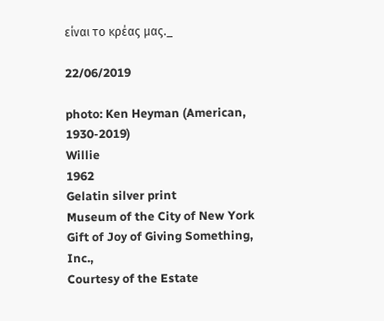είναι το κρέας μας._

22/06/2019

photo: Ken Heyman (American, 1930-2019)
Willie
1962
Gelatin silver print
Museum of the City of New York
Gift of Joy of Giving Something, Inc.,
Courtesy of the Estate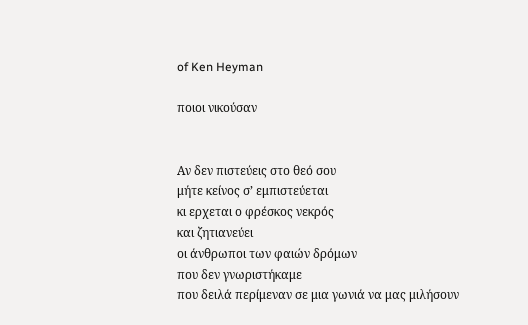of Ken Heyman

ποιοι νικούσαν


Αν δεν πιστεύεις στο θεό σου
μήτε κείνος σ’ εμπιστεύεται
κι ερχεται ο φρέσκος νεκρός
και ζητιανεύει
οι άνθρωποι των φαιών δρόμων
που δεν γνωριστήκαμε
που δειλά περίμεναν σε μια γωνιά να μας μιλήσουν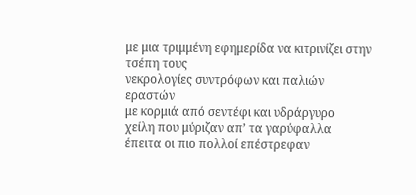με μια τριμμένη εφημερίδα να κιτρινίζει στην τσέπη τους
νεκρολογίες συντρόφων και παλιών εραστών
με κορμιά από σεντέφι και υδράργυρο
χείλη που μύριζαν απ’ τα γαρύφαλλα
έπειτα οι πιο πολλοί επέστρεφαν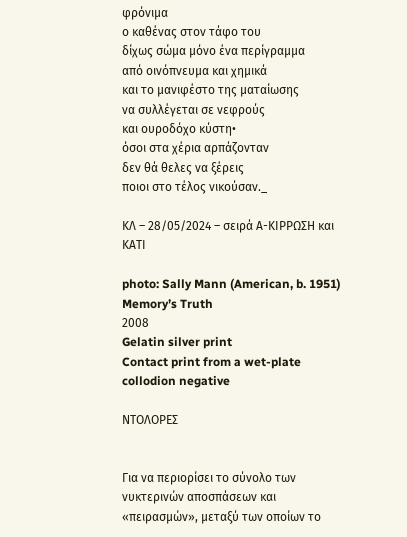φρόνιμα
ο καθένας στον τάφο του
δίχως σώμα μόνο ένα περίγραμμα
από οινόπνευμα και χημικά
και το μανιφέστο της ματαίωσης
να συλλέγεται σε νεφρούς
και ουροδόχο κύστη•
όσοι στα χέρια αρπάζονταν
δεν θά θελες να ξέρεις
ποιοι στο τέλος νικούσαν._

ΚΛ – 28/05/2024 – σειρά Α-ΚΙΡΡΩΣΗ και ΚΑΤΙ

photo: Sally Mann (American, b. 1951)
Memory’s Truth
2008
Gelatin silver print
Contact print from a wet-plate collodion negative

ΝΤΟΛΟΡΕΣ


Για να περιορίσει το σύνολο των νυκτερινών αποσπάσεων και «πειρασμών», μεταξύ των οποίων το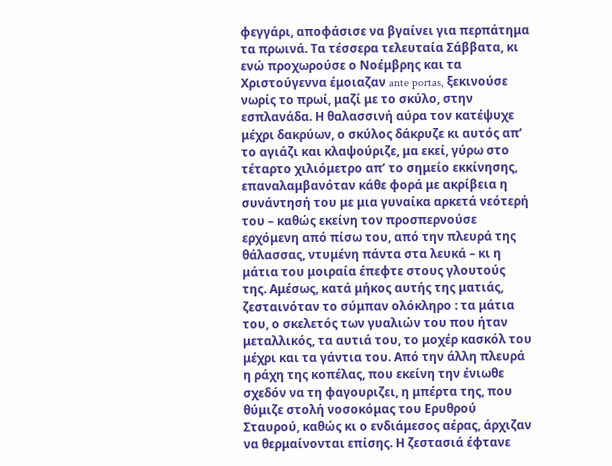φεγγάρι, αποφάσισε να βγαίνει για περπάτημα τα πρωινά. Τα τέσσερα τελευταία Σάββατα, κι ενώ προχωρούσε ο Νοέμβρης και τα Χριστούγεννα έμοιαζαν ante portas, ξεκινούσε νωρίς το πρωί, μαζί με το σκύλο, στην εσπλανάδα. Η θαλασσινή αύρα τον κατέψυχε μέχρι δακρύων, ο σκύλος δάκρυζε κι αυτός απ’ το αγιάζι και κλαψούριζε, μα εκεί, γύρω στο τέταρτο χιλιόμετρο απ’ το σημείο εκκίνησης, επαναλαμβανόταν κάθε φορά με ακρίβεια η συνάντησή του με μια γυναίκα αρκετά νεότερή του – καθώς εκείνη τον προσπερνούσε ερχόμενη από πίσω του, από την πλευρά της θάλασσας, ντυμένη πάντα στα λευκά – κι η μάτια του μοιραία έπεφτε στους γλουτούς της. Αμέσως, κατά μήκος αυτής της ματιάς, ζεσταινόταν το σύμπαν ολόκληρο : τα μάτια του, ο σκελετός των γυαλιών του που ήταν μεταλλικός, τα αυτιά του, το μοχέρ κασκόλ του μέχρι και τα γάντια του. Από την άλλη πλευρά η ράχη της κοπέλας, που εκείνη την ένιωθε σχεδόν να τη φαγουριζει, η μπέρτα της, που θύμιζε στολή νοσοκόμας του Ερυθρού Σταυρού, καθώς κι ο ενδιάμεσος αέρας, άρχιζαν να θερμαίνονται επίσης. Η ζεστασιά έφτανε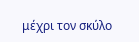μέχρι τον σκύλο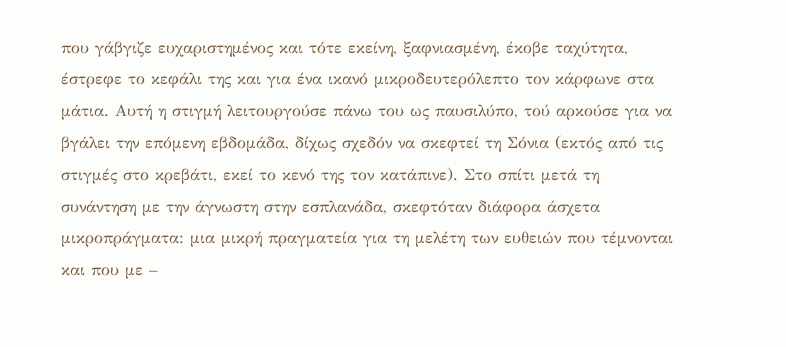που γάβγιζε ευχαριστημένος και τότε εκείνη, ξαφνιασμένη, έκοβε ταχύτητα, έστρεφε το κεφάλι της και για ένα ικανό μικροδευτερόλεπτο τον κάρφωνε στα μάτια. Αυτή η στιγμή λειτουργούσε πάνω του ως παυσιλύπο, τού αρκούσε για να βγάλει την επόμενη εβδομάδα, δίχως σχεδόν να σκεφτεί τη Σόνια (εκτός από τις στιγμές στο κρεβάτι, εκεί το κενό της τον κατάπινε). Στο σπίτι μετά τη συνάντηση με την άγνωστη στην εσπλανάδα, σκεφτόταν διάφορα άσχετα μικροπράγματα: μια μικρή πραγματεία για τη μελέτη των ευθειών που τέμνονται και που με –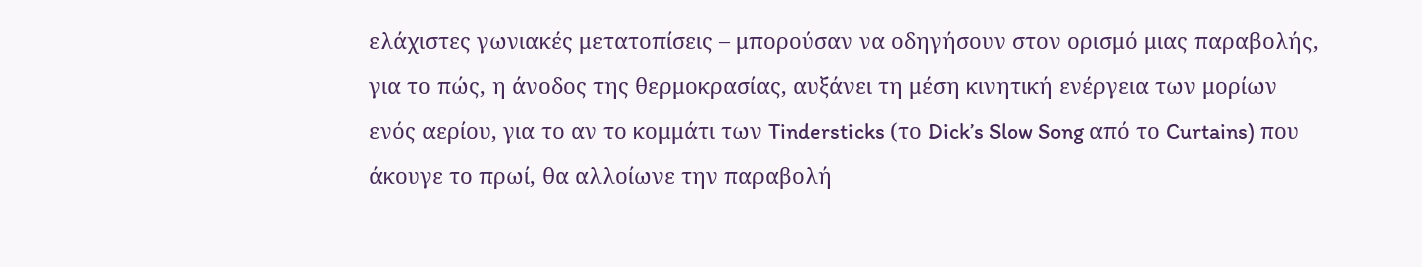ελάχιστες γωνιακές μετατοπίσεις – μπορούσαν να οδηγήσουν στον ορισμό μιας παραβολής, για το πώς, η άνοδος της θερμοκρασίας, αυξάνει τη μέση κινητική ενέργεια των μορίων ενός αερίου, για το αν το κομμάτι των Tindersticks (το Dick’s Slow Song από το Curtains) που άκουγε το πρωί, θα αλλοίωνε την παραβολή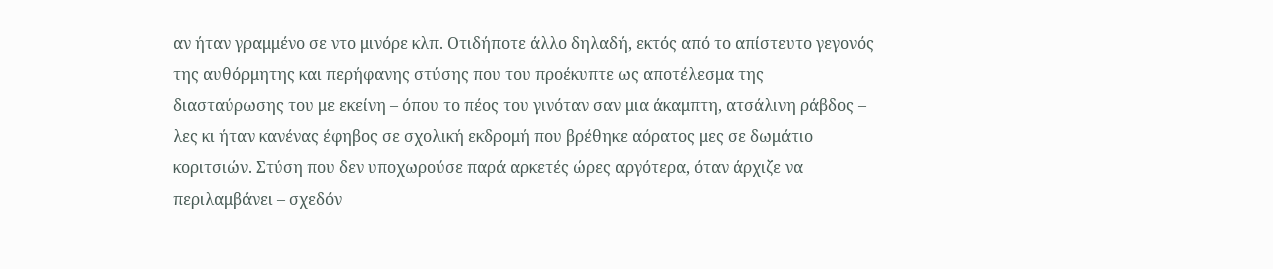αν ήταν γραμμένο σε ντο μινόρε κλπ. Οτιδήποτε άλλο δηλαδή, εκτός από το απίστευτο γεγονός της αυθόρμητης και περήφανης στύσης που του προέκυπτε ως αποτέλεσμα της διασταύρωσης του με εκείνη – όπου το πέος του γινόταν σαν μια άκαμπτη, ατσάλινη ράβδος – λες κι ήταν κανένας έφηβος σε σχολική εκδρομή που βρέθηκε αόρατος μες σε δωμάτιο κοριτσιών. Στύση που δεν υποχωρούσε παρά αρκετές ώρες αργότερα, όταν άρχιζε να περιλαμβάνει – σχεδόν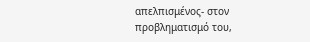απελπισμένος- στον προβληματισμό του,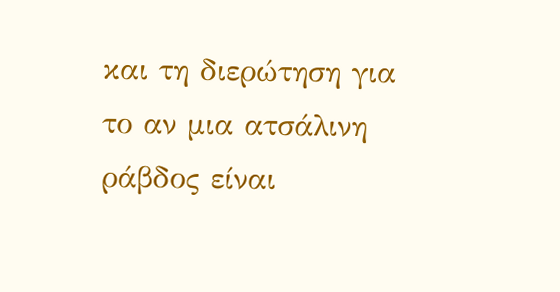και τη διερώτηση για το αν μια ατσάλινη ράβδος είναι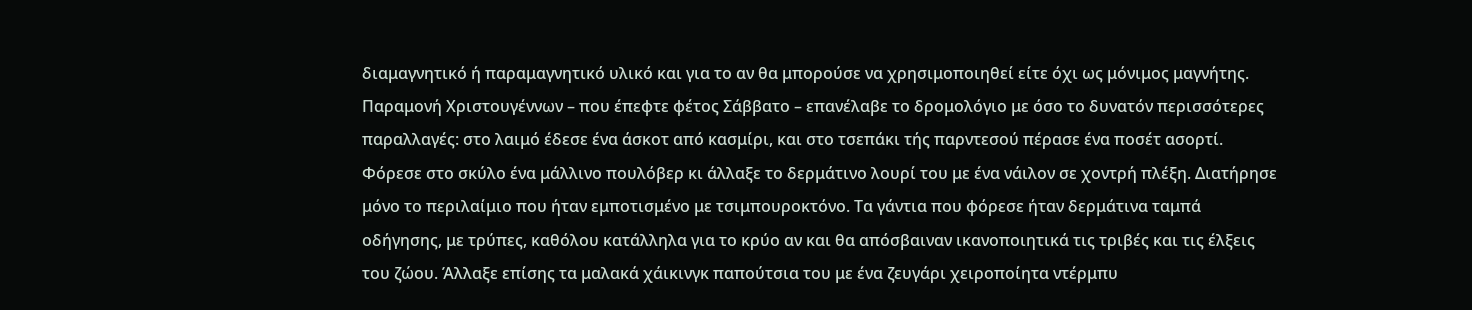διαμαγνητικό ή παραμαγνητικό υλικό και για το αν θα μπορούσε να χρησιμοποιηθεί είτε όχι ως μόνιμος μαγνήτης. Παραμονή Χριστουγέννων – που έπεφτε φέτος Σάββατο – επανέλαβε το δρομολόγιο με όσο το δυνατόν περισσότερες παραλλαγές: στο λαιμό έδεσε ένα άσκοτ από κασμίρι, και στο τσεπάκι τής παρντεσού πέρασε ένα ποσέτ ασορτί. Φόρεσε στο σκύλο ένα μάλλινο πουλόβερ κι άλλαξε το δερμάτινο λουρί του με ένα νάιλον σε χοντρή πλέξη. Διατήρησε μόνο το περιλαίμιο που ήταν εμποτισμένο με τσιμπουροκτόνο. Τα γάντια που φόρεσε ήταν δερμάτινα ταμπά οδήγησης, με τρύπες, καθόλου κατάλληλα για το κρύο αν και θα απόσβαιναν ικανοποιητικά τις τριβές και τις έλξεις του ζώου. Άλλαξε επίσης τα μαλακά χάικινγκ παπούτσια του με ένα ζευγάρι χειροποίητα ντέρμπυ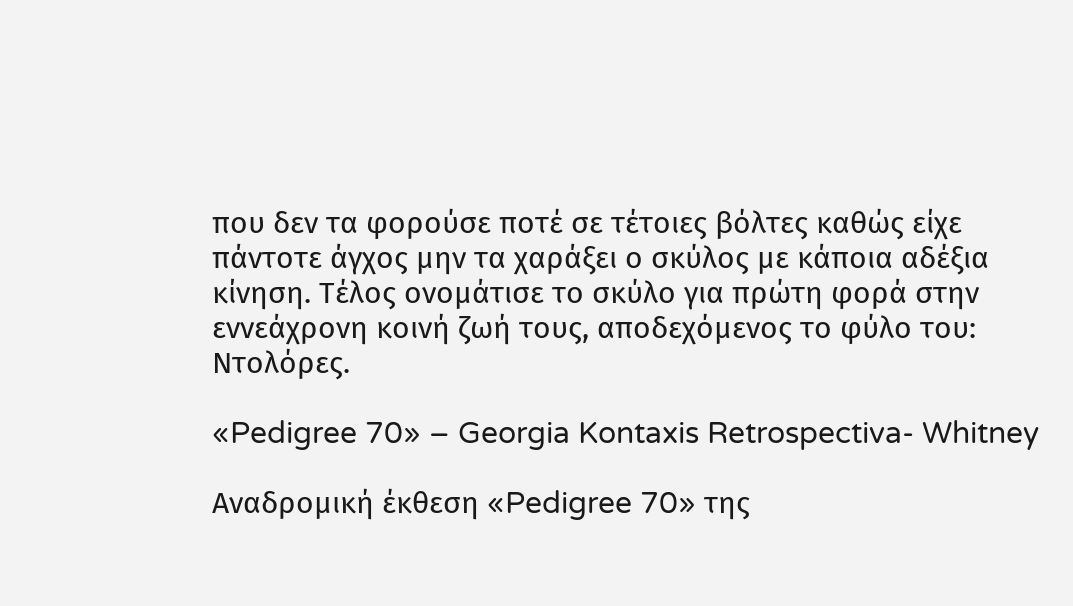που δεν τα φορούσε ποτέ σε τέτοιες βόλτες καθώς είχε πάντοτε άγχος μην τα χαράξει ο σκύλος με κάποια αδέξια κίνηση. Τέλος ονομάτισε το σκύλο για πρώτη φορά στην εννεάχρονη κοινή ζωή τους, αποδεχόμενος το φύλο του: Ντολόρες.

«Pedigree 70» – Georgia Kontaxis Retrospectiva- Whitney

Αναδρομική έκθεση «Pedigree 70» της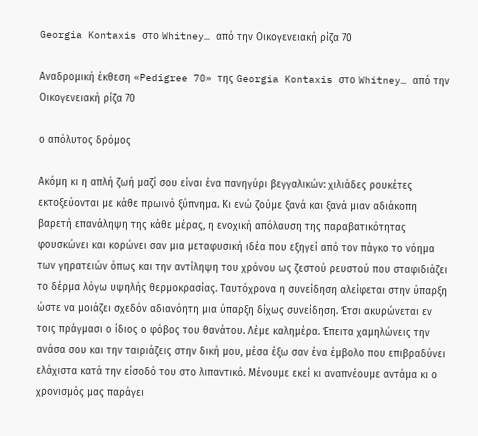Georgia Kontaxis στο Whitney… από την Οικογενειακή ρίζα 70

Αναδρομική έκθεση «Pedigree 70» της Georgia Kontaxis στο Whitney… από την Οικογενειακή ρίζα 70

ο απόλυτος δρόμος

Ακόμη κι η απλή ζωή μαζί σου είναι ένα πανηγύρι βεγγαλικών: χιλιάδες ρουκέτες εκτοξεύονται με κάθε πρωινό ξύπνημα. Κι ενώ ζούμε ξανά και ξανά μιαν αδιάκοπη βαρετή επανάληψη της κάθε μέρας, η ενοχική απόλαυση της παραβατικότητας φουσκώνει και κορώνει σαν μια μεταφυσική ιδέα που εξηγεί από τον πάγκο το νόημα των γηρατειών όπως και την αντίληψη του χρόνου ως ζεστού ρευστού που σταφιδιάζει το δέρμα λόγω υψηλής θερμοκρασίας. Ταυτόχρονα η συνείδηση αλείφεται στην ύπαρξη ώστε να μοιάζει σχεδόν αδιανόητη μια ύπαρξη δίχως συνείδηση. Έτσι ακυρώνεται εν τοις πράγμασι ο ίδιος ο φόβος του θανάτου. Λέμε καλημέρα. Έπειτα χαμηλώνεις την ανάσα σου και την ταιριάζεις στην δική μου, μέσα έξω σαν ένα έμβολο που επιβραδύνει ελάχιστα κατά την είσοδό του στο λιπαντικό. Μένουμε εκεί κι αναπνέουμε αντάμα κι ο χρονισμός μας παράγει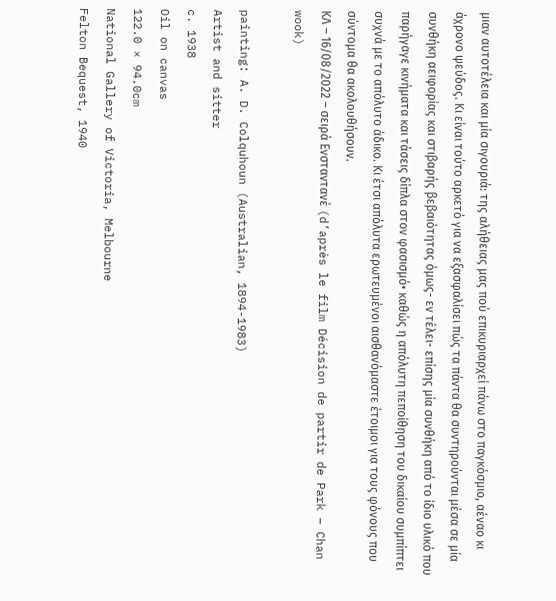μιαν αυτοτέλεια και μία σιγουριά: της αλήθειας μας πού επικυριαρχεί πάνω στο παγκόσμιο, αέναο κι άχρονο ψεύδος. Κι είναι τούτο αρκετό για να εξασφαλίσει πώς τα πάντα θα συντηρούνται μέσα σε μία συνθήκη αειφορίας και στιβαρής βεβαιότητας όμως- εν τέλει- επίσης μία συνθήκη από το ίδιο υλικό που παρήγαγε κινήματα και τάσεις δίπλα στον φασισμό• καθώς η απόλυτη πεποίθηση του δικαίου συμπίπτει συχνά με το απόλυτο άδικο. Κι έτσι απόλυτα ερωτευμένοι αισθανόμαστε έτοιμοι για τους φόνους που σύντομα θα ακολουθήσουν.
ΚΛ – 16/08/2022 – σειρά Ενσταντανέ (d’après le film Décision de partir de Park – Chan wook)

painting: A. D. Colquhoun (Australian, 1894-1983)
Artist and sitter
c. 1938
Oil on canvas
122.0 × 94.0cm
National Gallery of Victoria, Melbourne
Felton Bequest, 1940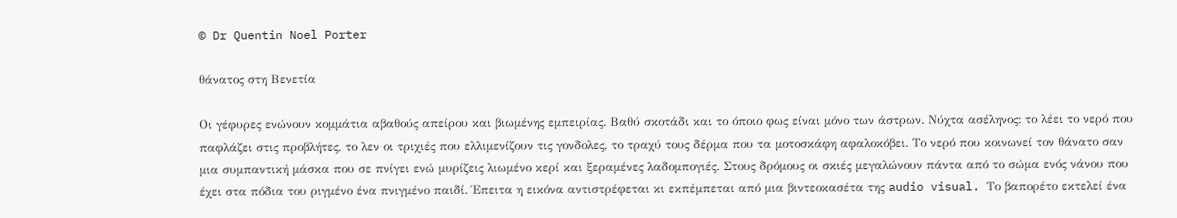© Dr Quentin Noel Porter

θάνατος στη Βενετία

Οι γέφυρες ενώνουν κομμάτια αβαθούς απείρου και βιωμένης εμπειρίας. Βαθύ σκοτάδι και το όποιο φως είναι μόνο των άστρων. Νύχτα ασέληνος: το λέει το νερό που παφλάζει στις προβλήτες, το λεν οι τριχιές που ελλιμενίζουν τις γονδολες, το τραχύ τους δέρμα που τα μοτοσκάφη αφαλοκόβει. Το νερό που κοινωνεί τον θάνατο σαν μια συμπαντική μάσκα που σε πνίγει ενώ μυρίζεις λιωμένο κερί και ξεραμένες λαδομπογιές. Στους δρόμους οι σκιές μεγαλώνουν πάντα από το σώμα ενός νάνου που έχει στα πόδια του ριγμένο ένα πνιγμένο παιδί. Έπειτα η εικόνα αντιστρέφεται κι εκπέμπεται από μια βιντεοκασέτα της audio visual. Το βαπορέτο εκτελεί ένα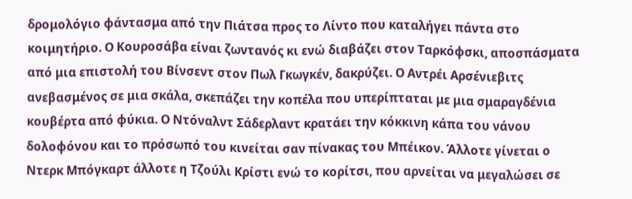δρομολόγιο φάντασμα από την Πιάτσα προς το Λίντο που καταλήγει πάντα στο κοιμητήριο. Ο Κουροσάβα είναι ζωντανός κι ενώ διαβάζει στον Ταρκόφσκι, αποσπάσματα από μια επιστολή του Βίνσεντ στον Πωλ Γκωγκέν, δακρύζει. Ο Αντρέι Αρσένιεβιτς ανεβασμένος σε μια σκάλα, σκεπάζει την κοπέλα που υπερίπταται με μια σμαραγδένια κουβέρτα από φύκια. Ο Ντόναλντ Σάδερλαντ κρατάει την κόκκινη κάπα του νάνου δολοφόνου και το πρόσωπό του κινείται σαν πίνακας του Μπέικον. Άλλοτε γίνεται ο Ντερκ Μπόγκαρτ άλλοτε η Τζούλι Κρίστι ενώ το κορίτσι, που αρνείται να μεγαλώσει σε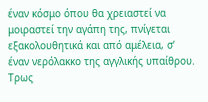έναν κόσμο όπου θα χρειαστεί να μοιραστεί την αγάπη της, πνίγεται εξακολουθητικά και από αμέλεια, σ’ έναν νερόλακκο της αγγλικής υπαίθρου. Τρως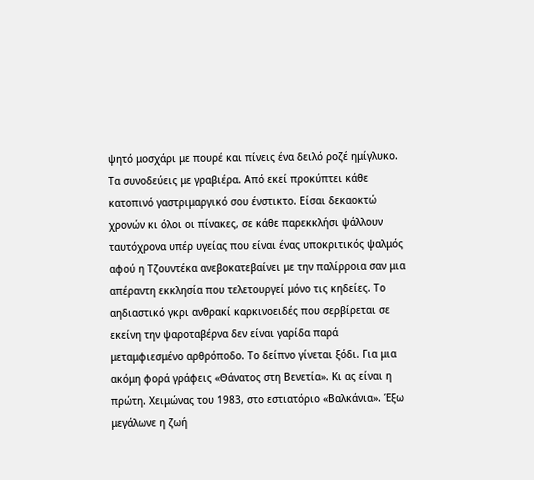ψητό μοσχάρι με πουρέ και πίνεις ένα δειλό ροζέ ημίγλυκο. Τα συνοδεύεις με γραβιέρα. Από εκεί προκύπτει κάθε κατοπινό γαστριμαργικό σου ένστικτο. Είσαι δεκαοκτώ χρονών κι όλοι οι πίνακες, σε κάθε παρεκκλήσι ψάλλουν ταυτόχρονα υπέρ υγείας που είναι ένας υποκριτικός ψαλμός αφού η Τζουντέκα ανεβοκατεβαίνει με την παλίρροια σαν μια απέραντη εκκλησία που τελετουργεί μόνο τις κηδείες. Το αηδιαστικό γκρι ανθρακί καρκινοειδές που σερβίρεται σε εκείνη την ψαροταβέρνα δεν είναι γαρίδα παρά μεταμφιεσμένο αρθρόποδο. Το δείπνο γίνεται ξόδι. Για μια ακόμη φορά γράφεις «Θάνατος στη Βενετία». Κι ας είναι η πρώτη. Χειμώνας του 1983, στο εστιατόριο «Βαλκάνια». Έξω μεγάλωνε η ζωή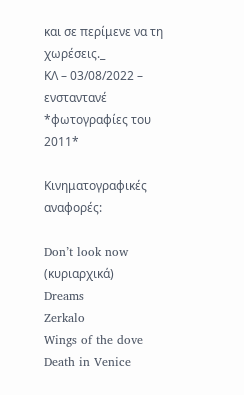και σε περίμενε να τη χωρέσεις._
ΚΛ – 03/08/2022 – ενσταντανέ
*φωτογραφίες του 2011*

Κινηματογραφικές αναφορές:

Don’t look now (κυριαρχικά)
Dreams
Zerkalo
Wings of the dove
Death in Venice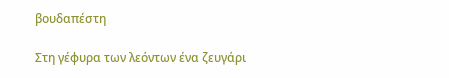βουδαπέστη

Στη γέφυρα των λεόντων ένα ζευγάρι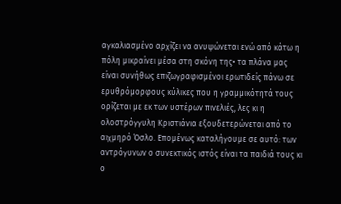αγκαλιασμένο αρχίζει να ανυψώνεται ενώ από κάτω η πόλη μικραίνει μέσα στη σκόνη της• τα πλάνα μας είναι συνήθως επιζωγραφισμένοι ερωτιδείς πάνω σε ερυθρόμορφους κύλικες που η γραμμικότητά τους ορίζεται με εκ των υστέρων πινελιές, λες κι η ολοστρόγγυλη Κριστιάνια εξουδετερώνεται από το αιχμηρό Όσλο. Επομένως καταλήγουμε σε αυτό: των αντρόγυνων ο συνεκτικός ιστός είναι τα παιδιά τους κι ο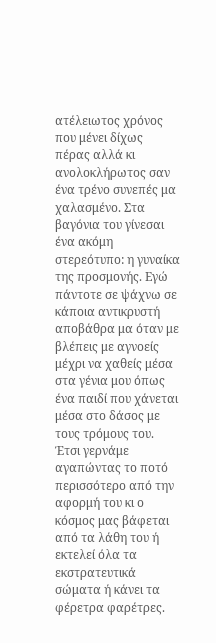ατέλειωτος χρόνος που μένει δίχως πέρας αλλά κι ανολοκλήρωτος σαν ένα τρένο συνεπές μα χαλασμένο. Στα βαγόνια του γίνεσαι ένα ακόμη στερεότυπο: η γυναίκα της προσμονής. Εγώ πάντοτε σε ψάχνω σε κάποια αντικρυστή αποβάθρα μα όταν με βλέπεις με αγνοείς μέχρι να χαθείς μέσα στα γένια μου όπως ένα παιδί που χάνεται μέσα στο δάσος με τους τρόμους του. Έτσι γερνάμε αγαπώντας το ποτό περισσότερο από την αφορμή του κι ο κόσμος μας βάφεται από τα λάθη του ή εκτελεί όλα τα εκστρατευτικά σώματα ή κάνει τα φέρετρα φαρέτρες.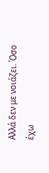Αλλά δεν με νοιάζει. Όσο έχω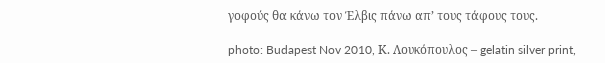γοφούς θα κάνω τον Έλβις πάνω απ’ τους τάφους τους.

photo: Budapest Nov 2010, Κ. Λουκόπουλος – gelatin silver print,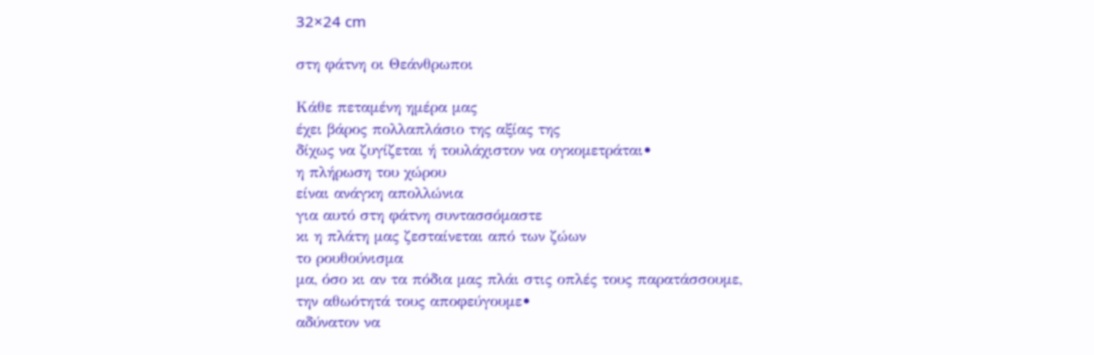32×24 cm

στη φάτνη οι Θεάνθρωποι

Κάθε πεταμένη ημέρα μας
έχει βάρος πολλαπλάσιο της αξίας της
δίχως να ζυγίζεται ή τουλάχιστον να ογκομετράται•
η πλήρωση του χώρου
είναι ανάγκη απολλώνια
για αυτό στη φάτνη συντασσόμαστε
κι η πλάτη μας ζεσταίνεται από των ζώων
το ρουθούνισμα
μα, όσο κι αν τα πόδια μας πλάι στις οπλές τους παρατάσσουμε,
την αθωότητά τους αποφεύγουμε•
αδύνατον να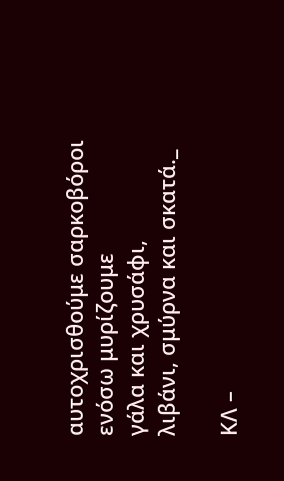αυτοχρισθούμε σαρκοβόροι
ενόσω μυρίζουμε
γάλα και χρυσάφι,
λιβάνι, σμύρνα και σκατά._

ΚΛ –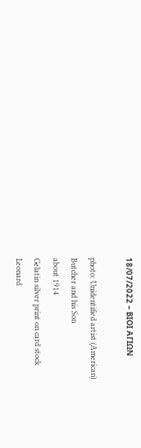18/07/2022 – ΒΙΟΙ ΑΓΙΩΝ

photo: Unidentified artist (American)
Butcher and his Son
about 1914
Gelatin silver print on card stock
Leonard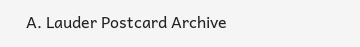A. Lauder Postcard Archive